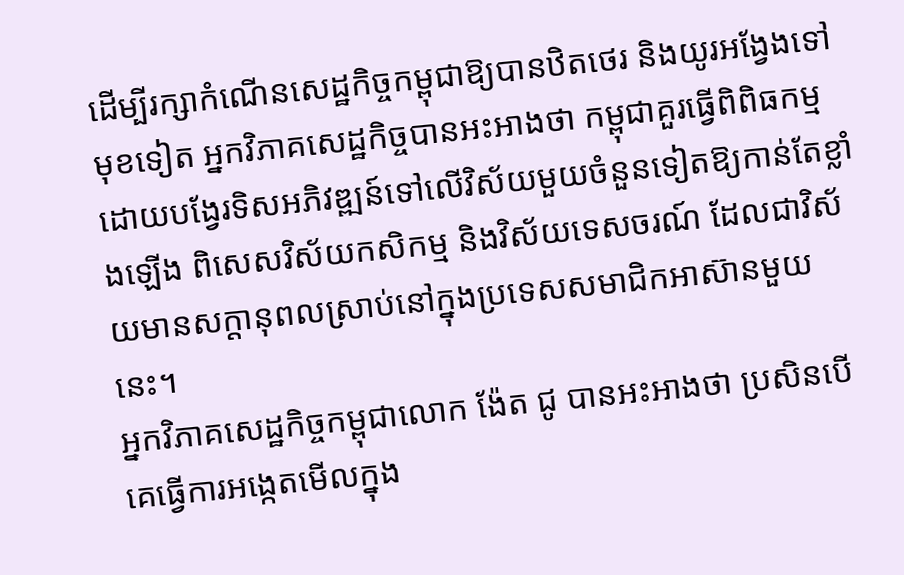ដើម្បីរក្សាកំណើនសេដ្ឋកិច្ចកម្ពុជាឱ្យបានឋិតថេរ និងយូរអង្វែងទៅមុខទៀត អ្នកវិភាគសេដ្ឋកិច្ចបានអះអាងថា កម្ពុជាគួរធ្វើពិពិធកម្មដោយបង្វែរទិសអភិវឌ្ឍន៍ទៅលើវិស័យមួយចំនួនទៀតឱ្យកាន់តែខ្លាំងឡើង ពិសេសវិស័យកសិកម្ម និងវិស័យទេសចរណ៍ ដែលជាវិស័យមានសក្តានុពលស្រាប់នៅក្នុងប្រទេសសមាជិកអាស៊ានមួយនេះ។
អ្នកវិភាគសេដ្ឋកិច្ចកម្ពុជាលោក ង៉ែត ជូ បានអះអាងថា ប្រសិនបើគេធ្វើការអង្កេតមើលក្នុង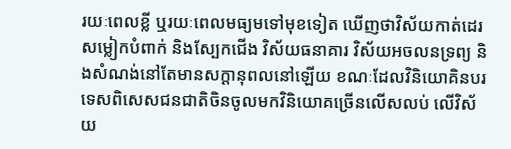រយៈពេលខ្លី ឬរយៈពេលមធ្យមទៅមុខទៀត ឃើញថាវិស័យកាត់ដេរសម្លៀកបំពាក់ និងស្បែកជើង វិស័យធនាគារ វិស័យអចលនទ្រព្យ និងសំណង់នៅតែមានសក្តានុពលនៅឡើយ ខណៈដែលវិនិយោគិនបរទេសពិសេសជនជាតិចិនចូលមកវិនិយោគច្រើនលើសលប់ លើវិស័យ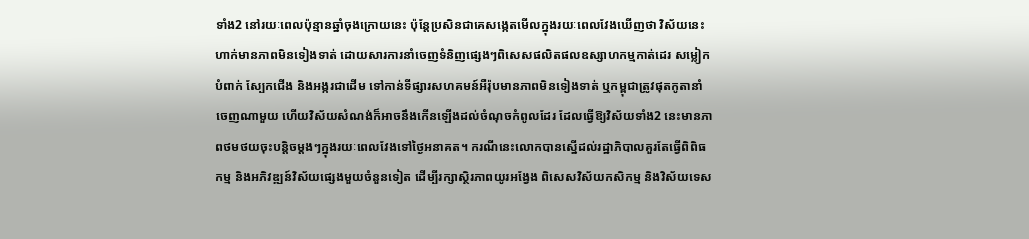ទាំង2 នៅរយៈពេលប៉ុន្មានឆ្នាំចុងក្រោយនេះ ប៉ុន្តែប្រសិនជាគេសង្កេតមើលក្នុងរយៈពេលវែងឃើញថា វិស័យនេះហាក់មានភាពមិនទៀងទាត់ ដោយសារការនាំចេញទំនិញផ្សេងៗពិសេសផលិតផលឧស្សាហកម្មកាត់ដេរ សម្លៀកបំពាក់ ស្បែកជើង និងអង្ករជាដើម ទៅកាន់ទីផ្សារសហគមន៍អឺរ៉ុបមានភាពមិនទៀងទាត់ ឬកម្ពុជាត្រូវផុតកូតានាំចេញណាមួយ ហើយវិស័យសំណង់ក៏អាចនឹងកើនឡើងដល់ចំណុចកំពូលដែរ ដែលធ្វើឱ្យវិស័យទាំង2 នេះមានភាពថមថយចុះបន្តិចម្តងៗក្នុងរយៈពេលវែងទៅថ្ងៃអនាគត។ ករណីនេះលោកបានស្នើដល់រដ្ឋាភិបាលគួរតែធ្វើពិពិធកម្ម និងអភិវឌ្ឍន៍វិស័យផ្សេងមួយចំនួនទៀត ដើម្បីរក្សាស្ថិរភាពយូរអង្វែង ពិសេសវិស័យកសិកម្ម និងវិស័យទេស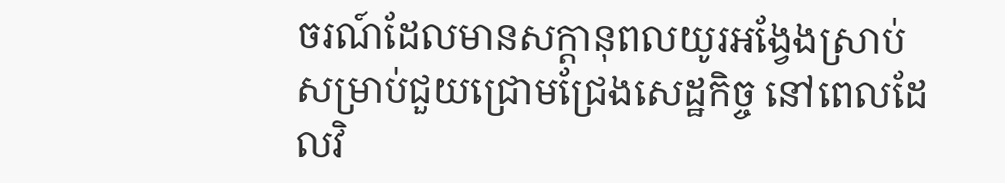ចរណ៍ដែលមានសក្តានុពលយូរអង្វែងស្រាប់ សម្រាប់ជួយជ្រោមជ្រែងសេដ្ឋកិច្ច នៅពេលដែលវិ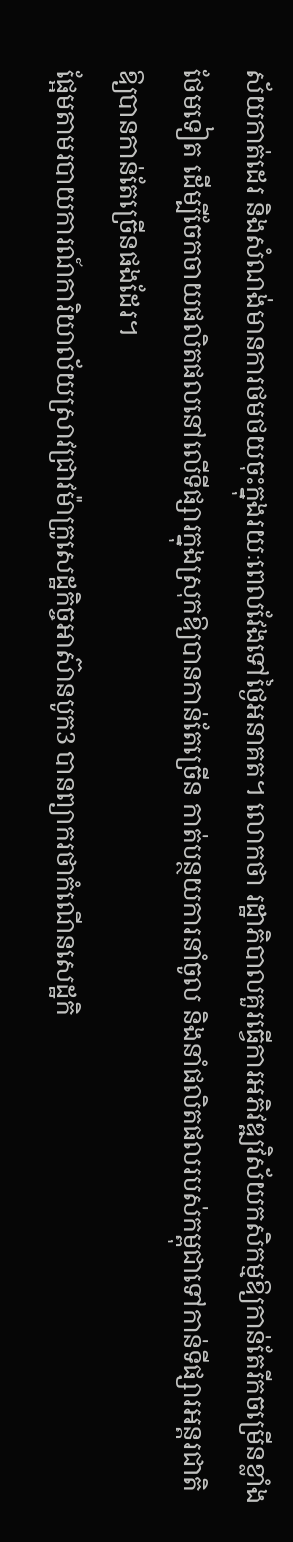ស័យកាត់ដេរ និងសំណង់មានការថមថយចុះក្នុងរយៈពេលវែងទៅថ្ងៃអនាគត។ លោកថា រដ្ឋាភិបាលគួរធ្វើការអភិវឌ្ឍវិស័យកសិកម្មឱ្យកាន់តែរីកចម្រើនខ្លាំងថែមទៀត ដើម្បីចែកចាយផលិតផលនៅលើទីផ្សារក្នុងស្រុកឱ្យបានកាន់តែច្រើន កាត់បន្ថយការនាំចូល និងនាំផលិតផលរបស់កម្ពុជាទៅកាន់ទីផ្សារអន្តរជាតិឱ្យបានកាន់តែច្រើនផងដែរ។
ផ្អែមតាមរបាយការណ៍ការិយាល័យស្រាវជ្រាវម៉ាក្រូសេដ្ឋកិច្ចអាស៊ានបូក3 បានព្យាករថាកំណើនសេដ្ឋកិ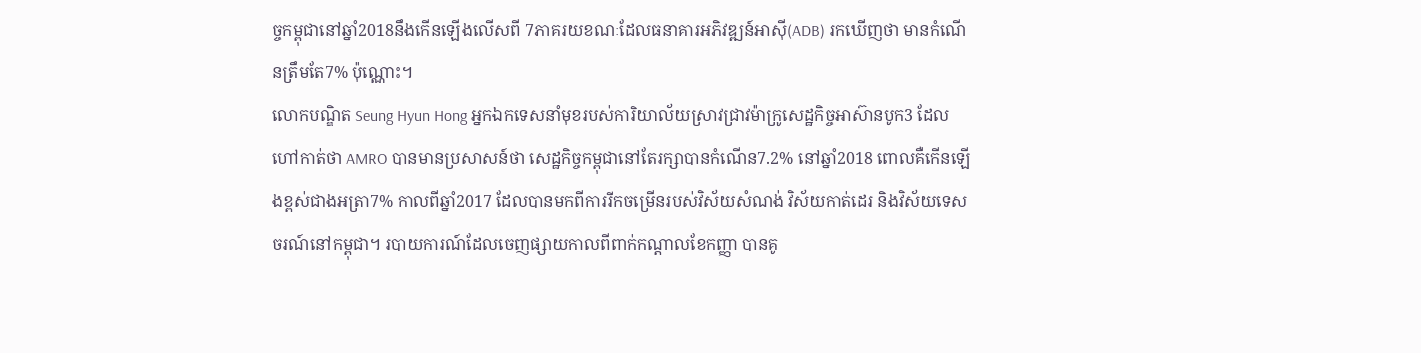ច្ចកម្ពុជានៅឆ្នាំ2018នឹងកើនឡើងលើសពី 7ភាគរយខណៈដែលធនាគារអភិវឌ្ឍន៍អាស៊ី(ADB) រកឃើញថា មានកំណើនត្រឹមតែ7% ប៉ុណ្ណោះ។
លោកបណ្ឌិត Seung Hyun Hong អ្នកឯកទេសនាំមុខរបស់ការិយាល័យស្រាវជ្រាវម៉ាក្រូសេដ្ឋកិច្ចអាស៊ានបូក3 ដែលហៅកាត់ថា AMRO បានមានប្រសាសន៍ថា សេដ្ឋកិច្ចកម្ពុជានៅតែរក្សាបានកំណើន7.2% នៅឆ្នាំ2018 ពោលគឺកើនឡើងខ្ពស់ជាងអត្រា7% កាលពីឆ្នាំ2017 ដែលបានមកពីការរីកចម្រើនរបស់វិស័យសំណង់ វិស័យកាត់ដេរ និងវិស័យទេសចរណ៍នៅកម្ពុជា។ របាយការណ៍ដែលចេញផ្សាយកាលពីពាក់កណ្តាលខែកញ្ញា បានគូ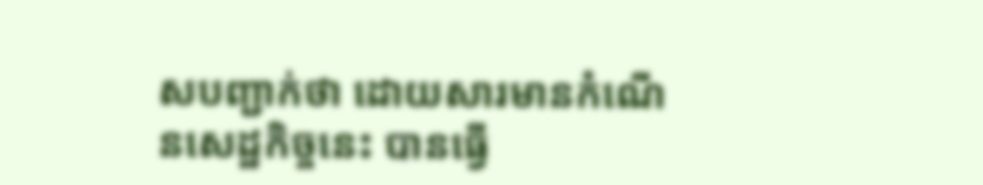សបញ្ជាក់ថា ដោយសារមានកំណើនសេដ្ឋកិច្ចនេះ បានធ្វើ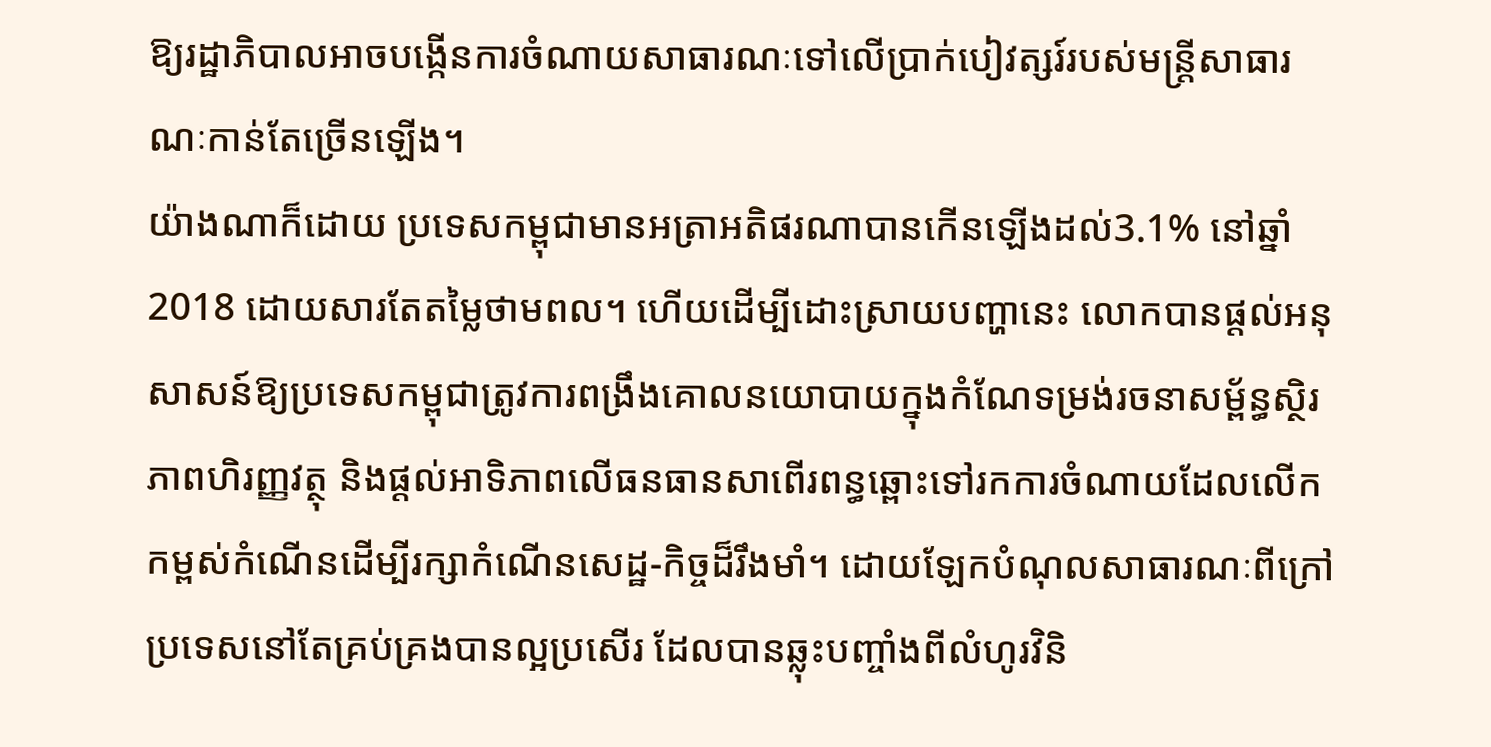ឱ្យរដ្ឋាភិបាលអាចបង្កើនការចំណាយសាធារណៈទៅលើប្រាក់បៀវត្សរ៍របស់មន្ត្រីសាធារណៈកាន់តែច្រើនឡើង។
យ៉ាងណាក៏ដោយ ប្រទេសកម្ពុជាមានអត្រាអតិផរណាបានកើនឡើងដល់3.1% នៅឆ្នាំ2018 ដោយសារតែតម្លៃថាមពល។ ហើយដើម្បីដោះស្រាយបញ្ហានេះ លោកបានផ្តល់អនុសាសន៍ឱ្យប្រទេសកម្ពុជាត្រូវការពង្រឹងគោលនយោបាយក្នុងកំណែទម្រង់រចនាសម្ព័ន្ធស្ថិរភាពហិរញ្ញវត្ថុ និងផ្តល់អាទិភាពលើធនធានសាពើរពន្ធឆ្ពោះទៅរកការចំណាយដែលលើកកម្ពស់កំណើនដើម្បីរក្សាកំណើនសេដ្ឋ-កិច្ចដ៏រឹងមាំ។ ដោយឡែកបំណុលសាធារណៈពីក្រៅប្រទេសនៅតែគ្រប់គ្រងបានល្អប្រសើរ ដែលបានឆ្លុះបញ្ចាំងពីលំហូរវិនិ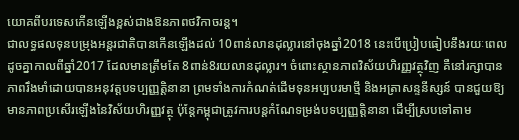យោគពីបរទេសកើនឡើងខ្ពស់ជាងឱនភាពថវិកាចរន្ត។
ជាលទ្ធផលទុនបម្រុងអន្តរជាតិបានកើនឡើងដល់ 10ពាន់លានដុល្លារនៅចុងឆ្នាំ2018 នេះបើប្រៀបធៀបនឹងរយៈពេលដូចគ្នាកាលពីឆ្នាំ2017 ដែលមានត្រឹមតែ 8ពាន់8រយលានដុល្លារ។ ចំពោះស្ថានភាពវិស័យហិរញ្ញវត្ថុវិញ គឺនៅរក្សាបានភាពរឹងមាំដោយបានអនុវត្តបទប្បញ្ញត្តិនានា ព្រមទាំងការកំណត់ដើមទុនអប្បបរមាថ្មី និងអត្រាសន្ទនីស្សន៍ បានជួយឱ្យមានភាពប្រសើរឡើងនៃវិស័យហិរញ្ញវត្ថុ ប៉ុន្តែកម្ពុជាត្រូវការបន្តកំណែទម្រង់បទប្បញ្ញត្តិនានា ដើម្បីស្របទៅតាម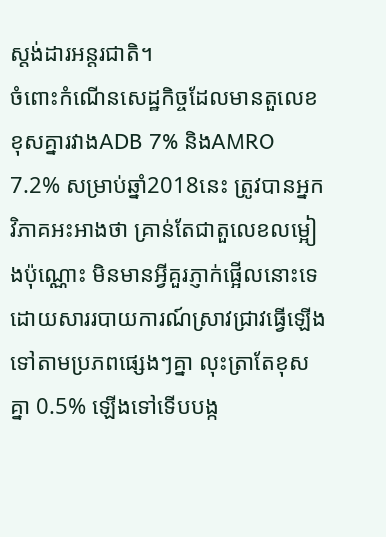ស្តង់ដារអន្តរជាតិ។
ចំពោះកំណើនសេដ្ឋកិច្ចដែលមានតួលេខខុសគ្នារវាងADB 7% និងAMRO 7.2% សម្រាប់ឆ្នាំ2018នេះ ត្រូវបានអ្នកវិភាគអះអាងថា គ្រាន់តែជាតួលេខលម្អៀងប៉ុណ្ណោះ មិនមានអ្វីគួរភ្ញាក់ផ្អើលនោះទេ ដោយសាររបាយការណ៍ស្រាវជ្រាវធ្វើឡើងទៅតាមប្រភពផ្សេងៗគ្នា លុះត្រាតែខុសគ្នា 0.5% ឡើងទៅទើបបង្ក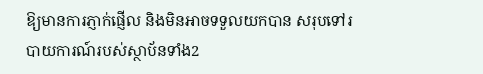ឱ្យមានការភ្ញាក់ផ្ញើល និងមិនអាចទទួលយកបាន សរុបទៅរបាយការណ៍របស់ស្ថាប័នទាំង2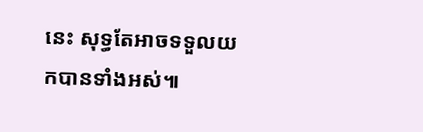នេះ សុទ្ធតែអាចទទួលយកបានទាំងអស់៕